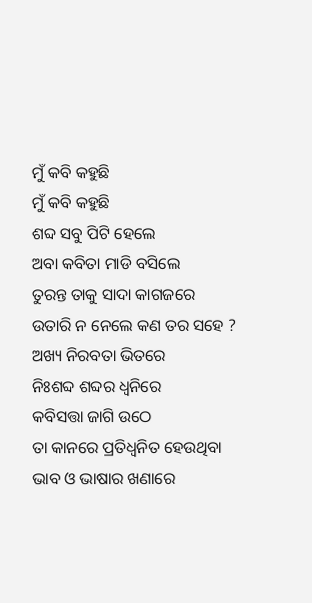ମୁଁ କବି କହୁଛି
ମୁଁ କବି କହୁଛି
ଶବ୍ଦ ସବୁ ପିଟି ହେଲେ
ଅବା କବିତା ମାଡି ବସିଲେ
ତୁରନ୍ତ ତାକୁ ସାଦା କାଗଜରେ
ଉତାରି ନ ନେଲେ କଣ ତର ସହେ ?
ଅଖ୍ୟ ନିରବତା ଭିତରେ
ନିଃଶବ୍ଦ ଶବ୍ଦର ଧ୍ୱନିରେ
କବିସତ୍ତା ଜାଗି ଉଠେ
ତା କାନରେ ପ୍ରତିଧ୍ୱନିତ ହେଉଥିବା
ଭାବ ଓ ଭାଷାର ଖଣାରେ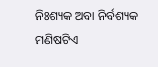ନିଃଶ୍ୟକ ଅବା ନିର୍ବଶ୍ୟକ ମଣିଷଟିଏ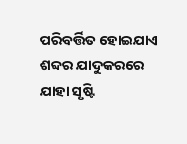ପରିବର୍ତ୍ତିତ ହୋଇଯାଏ ଶବ୍ଦର ଯାଦୁକରରେ
ଯାହା ସୃଷ୍ଟି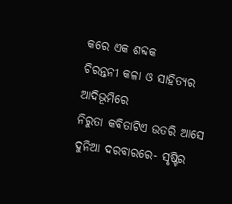କରେ ଏକ ଶବ୍ଦକ
ଚିରନ୍ତନୀ କଳା ଓ ସାହିତ୍ୟର ଆଦିଭୂମିରେ
ନିରୁତା କବିତାଟିଏ ଉତରି ଆସେ
ଦୁନିଆ ଦରବାରରେ- ସୃଷ୍ଟିର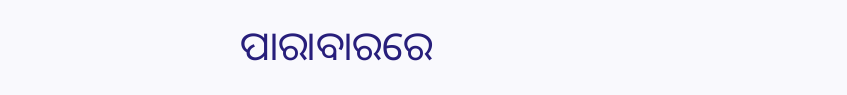ପାରାବାରରେ